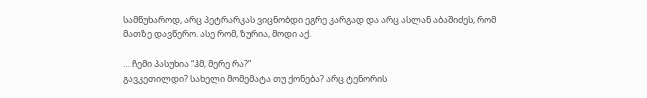სამწუხაროდ, არც პეტრარკას ვიცნობდი ეგრე კარგად და არც ასლან აბაშიძეს, რომ მათზე დავწერო. ასე რომ, ზურია, მოდი აქ.

… ჩემი პასუხია “ჰმ, მერე რა?”
გავკეთილდი? სახელი მომემატა თუ ქონება? არც ტენორის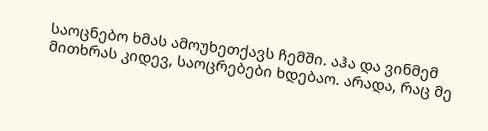საოცნებო ხმას ამოუხეთქავს ჩემში. აჰა და ვინმემ მითხრას კიდევ, საოცრებები ხდებაო. არადა, რაც მე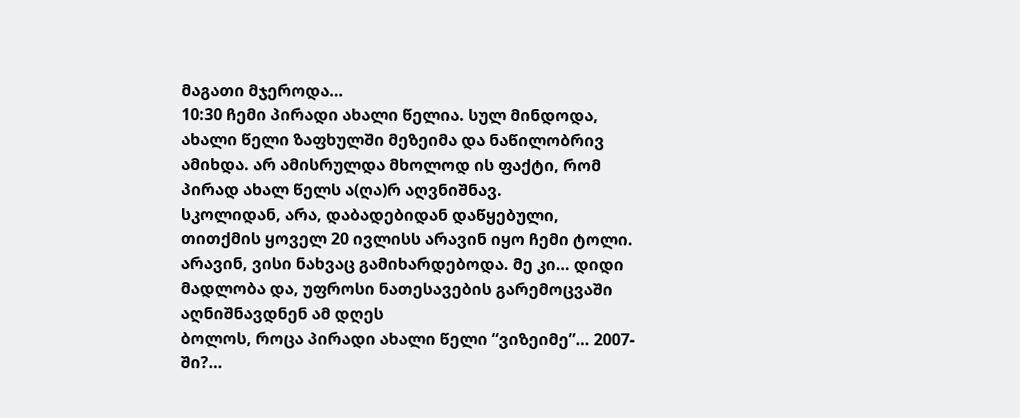მაგათი მჯეროდა…
10:30 ჩემი პირადი ახალი წელია. სულ მინდოდა, ახალი წელი ზაფხულში მეზეიმა და ნაწილობრივ ამიხდა. არ ამისრულდა მხოლოდ ის ფაქტი, რომ პირად ახალ წელს ა(ღა)რ აღვნიშნავ.
სკოლიდან, არა, დაბადებიდან დაწყებული, თითქმის ყოველ 20 ივლისს არავინ იყო ჩემი ტოლი. არავინ, ვისი ნახვაც გამიხარდებოდა. მე კი… დიდი მადლობა და, უფროსი ნათესავების გარემოცვაში აღნიშნავდნენ ამ დღეს
ბოლოს, როცა პირადი ახალი წელი “ვიზეიმე”… 2007-ში?…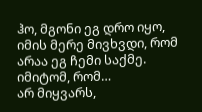ჰო, მგონი ეგ დრო იყო, იმის მერე მივხვდი, რომ არაა ეგ ჩემი საქმე. იმიტომ, რომ…
არ მიყვარს,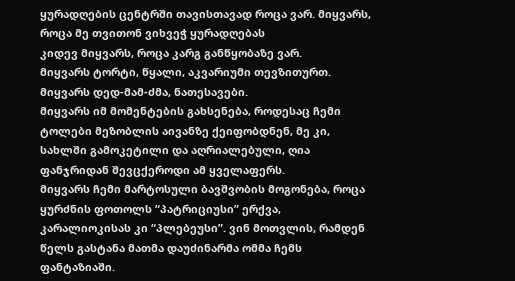ყურადღების ცენტრში თავისთავად როცა ვარ. მიყვარს, როცა მე თვითონ ვიხვეჭ ყურადღებას
კიდევ მიყვარს, როცა კარგ განწყობაზე ვარ.
მიყვარს ტორტი, წყალი, აკვარიუმი თევზითურთ.
მიყვარს დედ-მამ-ძმა, ნათესავები.
მიყვარს იმ მომენტების გახსენება, როდესაც ჩემი ტოლები მეზობლის აივანზე ქეიფობდნენ, მე კი, სახლში გამოკეტილი და აღრიალებული, ღია ფანჯრიდან შევცქეროდი ამ ყველაფერს.
მიყვარს ჩემი მარტოსული ბავშვობის მოგონება, როცა ყურძნის ფოთოლს “პატრიციუსი” ერქვა, კარალიოკისას კი “პლებეუსი”. ვინ მოთვლის, რამდენ წელს გასტანა მათმა დაუძინარმა ომმა ჩემს ფანტაზიაში.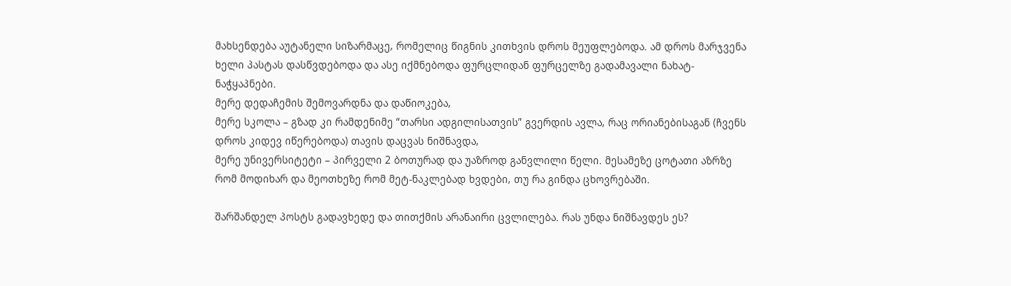მახსენდება აუტანელი სიზარმაცე, რომელიც წიგნის კითხვის დროს მეუფლებოდა. ამ დროს მარჯვენა ხელი პასტას დასწვდებოდა და ასე იქმნებოდა ფურცლიდან ფურცელზე გადამავალი ნახატ-ნაჭყაპნები.
მერე დედაჩემის შემოვარდნა და დაწიოკება,
მერე სკოლა – გზად კი რამდენიმე “თარსი ადგილისათვის” გვერდის ავლა, რაც ორიანებისაგან (ჩვენს დროს კიდევ იწერებოდა) თავის დაცვას ნიშნავდა,
მერე უნივერსიტეტი – პირველი 2 ბოთურად და უაზროდ განვლილი წელი. მესამეზე ცოტათი აზრზე რომ მოდიხარ და მეოთხეზე რომ მეტ-ნაკლებად ხვდები, თუ რა გინდა ცხოვრებაში.

შარშანდელ პოსტს გადავხედე და თითქმის არანაირი ცვლილება. რას უნდა ნიშნავდეს ეს?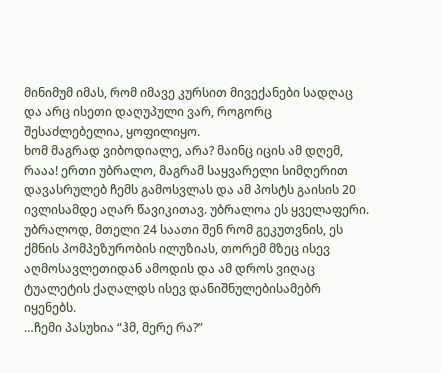მინიმუმ იმას, რომ იმავე კურსით მივექანები სადღაც და არც ისეთი დაღუპული ვარ, როგორც შესაძლებელია, ყოფილიყო.
ხომ მაგრად ვიბოდიალე, არა? მაინც იცის ამ დღემ, რააა! ერთი უბრალო, მაგრამ საყვარელი სიმღერით დავასრულებ ჩემს გამოსვლას და ამ პოსტს გაისის 20 ივლისამდე აღარ წავიკითავ. უბრალოა ეს ყველაფერი. უბრალოდ, მთელი 24 საათი შენ რომ გეკუთვნის, ეს ქმნის პომპეზურობის ილუზიას, თორემ მზეც ისევ აღმოსავლეთიდან ამოდის და ამ დროს ვიღაც ტუალეტის ქაღალდს ისევ დანიშნულებისამებრ იყენებს.
…ჩემი პასუხია “ჰმ, მერე რა?”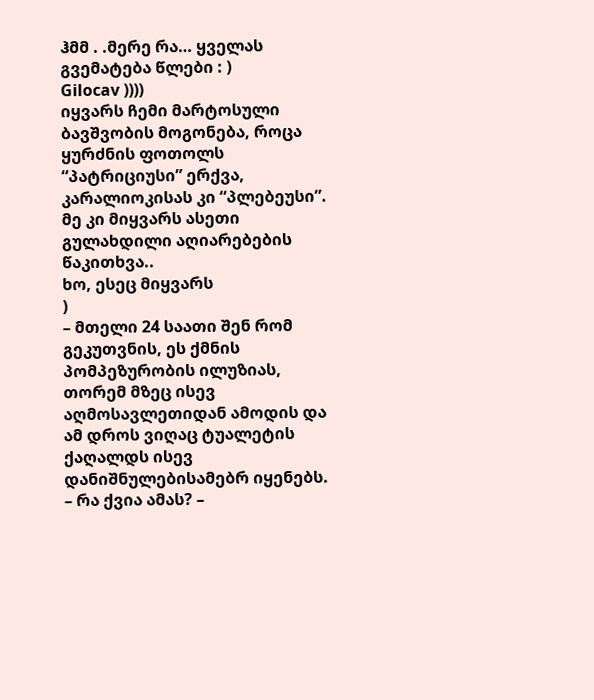ჰმმ . .მერე რა… ყველას გვემატება წლები : )
Gilocav ))))
იყვარს ჩემი მარტოსული ბავშვობის მოგონება, როცა ყურძნის ფოთოლს “პატრიციუსი” ერქვა, კარალიოკისას კი “პლებეუსი”.
მე კი მიყვარს ასეთი გულახდილი აღიარებების წაკითხვა..
ხო, ესეც მიყვარს
)
– მთელი 24 საათი შენ რომ გეკუთვნის, ეს ქმნის პომპეზურობის ილუზიას, თორემ მზეც ისევ აღმოსავლეთიდან ამოდის და ამ დროს ვიღაც ტუალეტის ქაღალდს ისევ დანიშნულებისამებრ იყენებს.
– რა ქვია ამას? –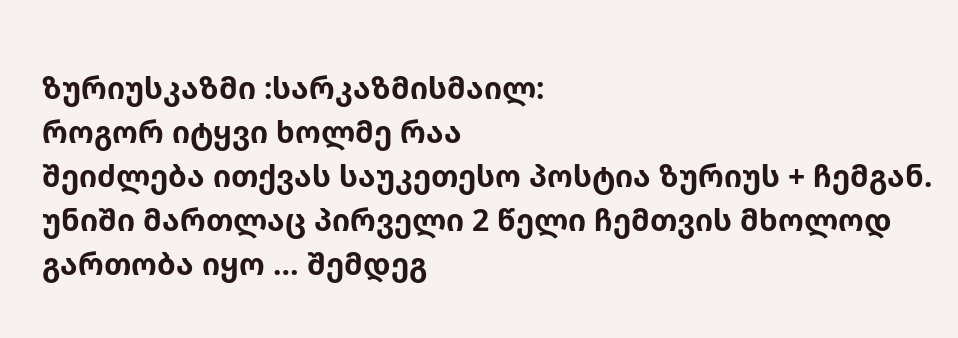ზურიუსკაზმი :სარკაზმისმაილ:
როგორ იტყვი ხოლმე რაა
შეიძლება ითქვას საუკეთესო პოსტია ზურიუს + ჩემგან.
უნიში მართლაც პირველი 2 წელი ჩემთვის მხოლოდ გართობა იყო … შემდეგ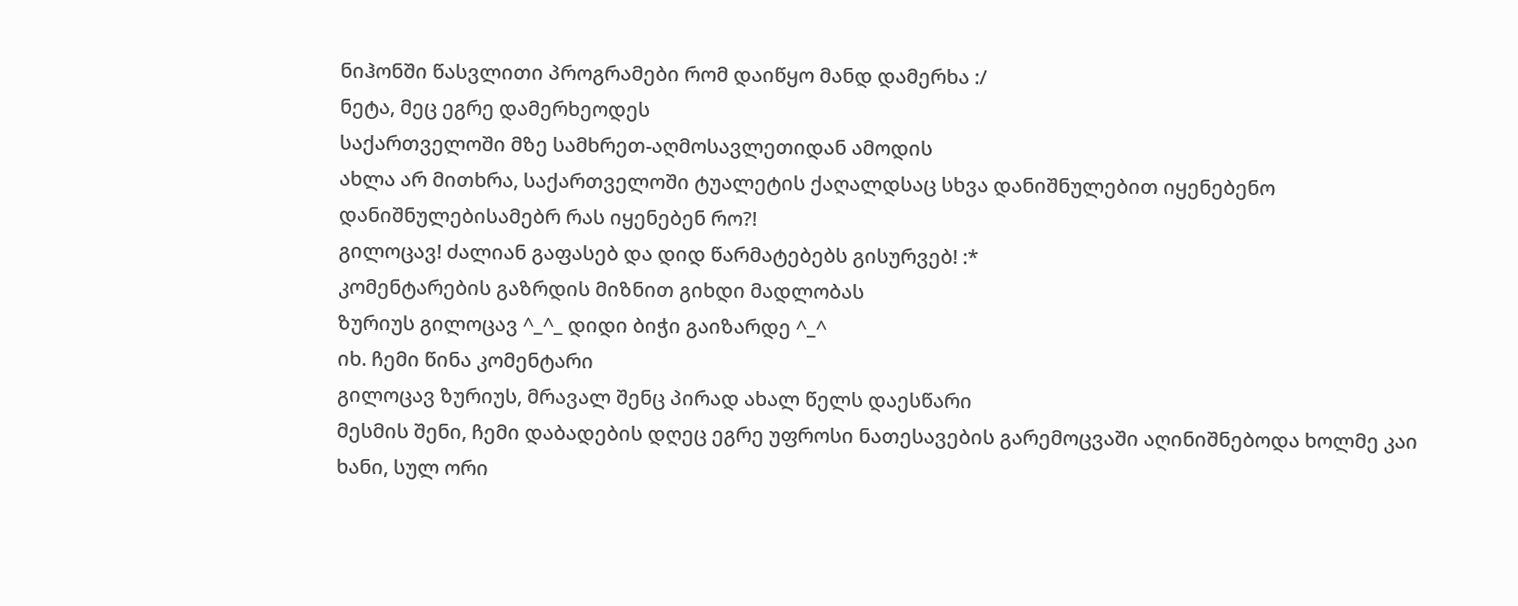ნიჰონში წასვლითი პროგრამები რომ დაიწყო მანდ დამერხა :/
ნეტა, მეც ეგრე დამერხეოდეს
საქართველოში მზე სამხრეთ-აღმოსავლეთიდან ამოდის
ახლა არ მითხრა, საქართველოში ტუალეტის ქაღალდსაც სხვა დანიშნულებით იყენებენო
დანიშნულებისამებრ რას იყენებენ რო?!
გილოცავ! ძალიან გაფასებ და დიდ წარმატებებს გისურვებ! :*
კომენტარების გაზრდის მიზნით გიხდი მადლობას
ზურიუს გილოცავ ^_^_ დიდი ბიჭი გაიზარდე ^_^
იხ. ჩემი წინა კომენტარი
გილოცავ ზურიუს, მრავალ შენც პირად ახალ წელს დაესწარი
მესმის შენი, ჩემი დაბადების დღეც ეგრე უფროსი ნათესავების გარემოცვაში აღინიშნებოდა ხოლმე კაი ხანი, სულ ორი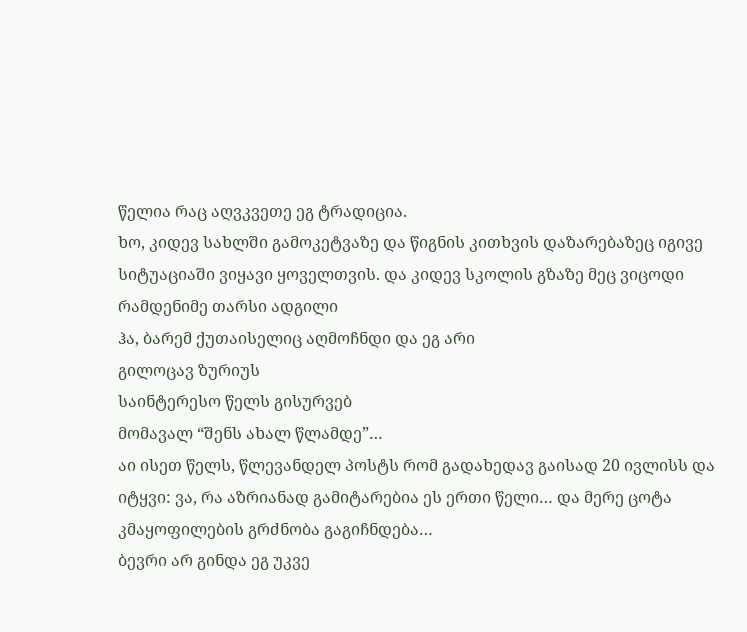წელია რაც აღვკვეთე ეგ ტრადიცია.
ხო, კიდევ სახლში გამოკეტვაზე და წიგნის კითხვის დაზარებაზეც იგივე სიტუაციაში ვიყავი ყოველთვის. და კიდევ სკოლის გზაზე მეც ვიცოდი რამდენიმე თარსი ადგილი
ჰა, ბარემ ქუთაისელიც აღმოჩნდი და ეგ არი
გილოცავ ზურიუს
საინტერესო წელს გისურვებ
მომავალ “შენს ახალ წლამდე”…
აი ისეთ წელს, წლევანდელ პოსტს რომ გადახედავ გაისად 20 ივლისს და იტყვი: ვა, რა აზრიანად გამიტარებია ეს ერთი წელი… და მერე ცოტა კმაყოფილების გრძნობა გაგიჩნდება…
ბევრი არ გინდა ეგ უკვე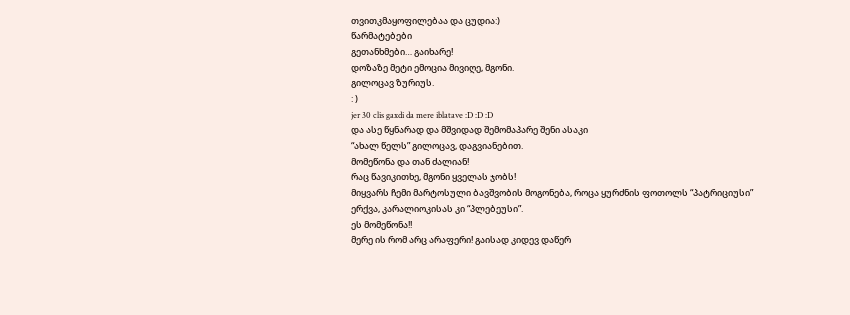თვითკმაყოფილებაა და ცუდია:)
წარმატებები
გეთანხმები… გაიხარე!
დოზაზე მეტი ემოცია მივიღე, მგონი.
გილოცავ ზურიუს.
: )
jer 30 clis gaxdi da mere iblatave :D :D :D
და ასე წყნარად და მშვიდად შემომაპარე შენი ასაკი
“ახალ წელს” გილოცავ, დაგვიანებით.
მომეწონა და თან ძალიან!
რაც წავიკითხე, მგონი ყველას ჯობს!
მიყვარს ჩემი მარტოსული ბავშვობის მოგონება, როცა ყურძნის ფოთოლს “პატრიციუსი” ერქვა, კარალიოკისას კი “პლებეუსი”.
ეს მომეწონა!!
მერე ის რომ არც არაფერი! გაისად კიდევ დაწერ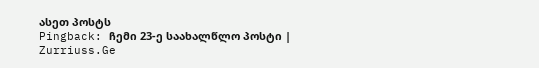ასეთ პოსტს
Pingback: ჩემი 23-ე საახალწლო პოსტი | Zurriuss.Ge